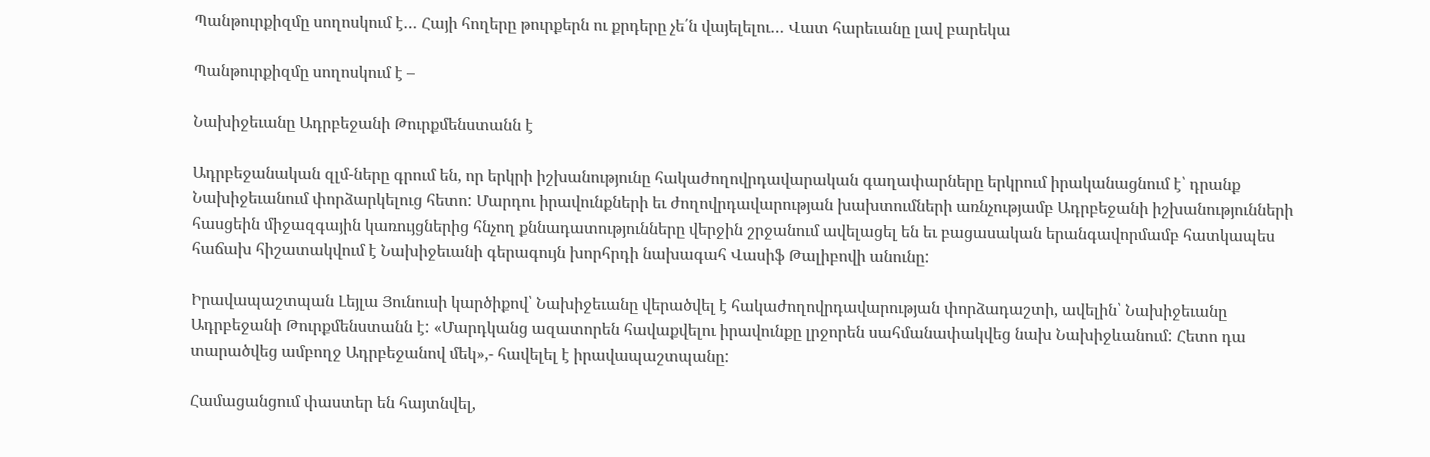Պանթուրքիզմը սողոսկում է… Հայի հողերը թուրքերն ու քրդերը չե՛ն վայելելու… Վատ հարեւանը լավ բարեկա

Պանթուրքիզմը սողոսկում է –

Նախիջեւանը Ադրբեջանի Թուրքմենստանն է

Ադրբեջանական զլմ-ները գրում են, որ երկրի իշխանությունը հակաժողովրդավարական գաղափարները երկրում իրականացնում է՝ դրանք Նախիջեւանում փորձարկելուց հետո: Մարդու իրավունքների եւ ժողովրդավարության խախտումների առնչությամբ Ադրբեջանի իշխանությունների հասցեին միջազգային կառույցներից հնչող քննադատությունները վերջին շրջանում ավելացել են եւ բացասական երանգավորմամբ հատկապես հաճախ հիշատակվում է Նախիջեւանի գերագույն խորհրդի նախագահ Վասիֆ Թալիբովի անունը:

Իրավապաշտպան Լեյլա Յունուսի կարծիքով՝ Նախիջեւանը վերածվել է հակաժողովրդավարության փորձադաշտի, ավելին՝ Նախիջեւանը Ադրբեջանի Թուրքմենստանն է: «Մարդկանց ազատորեն հավաքվելու իրավունքը լրջորեն սահմանափակվեց նախ Նախիջևանում: Հետո դա տարածվեց ամբողջ Ադրբեջանով մեկ»,- հավելել է իրավապաշտպանը:

Համացանցում փաստեր են հայտնվել,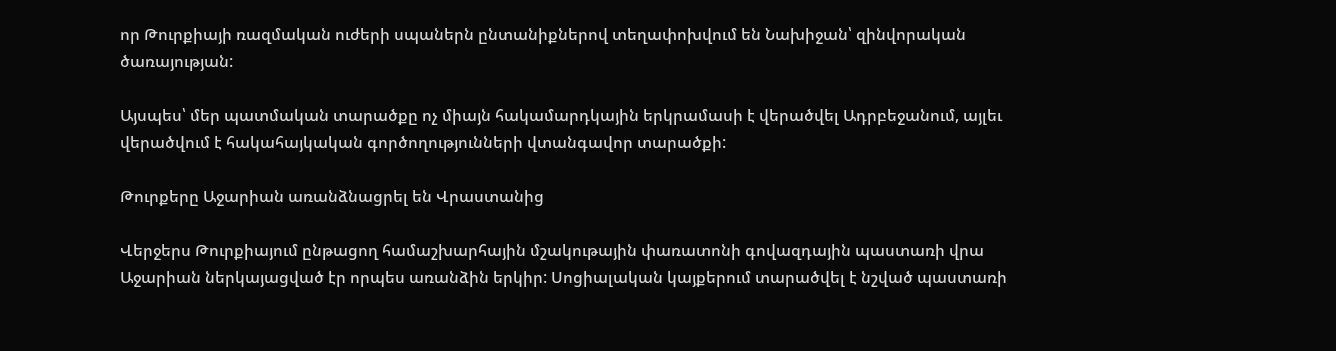որ Թուրքիայի ռազմական ուժերի սպաներն ընտանիքներով տեղափոխվում են Նախիջան՝ զինվորական ծառայության:

Այսպես՝ մեր պատմական տարածքը ոչ միայն հակամարդկային երկրամասի է վերածվել Ադրբեջանում, այլեւ վերածվում է հակահայկական գործողությունների վտանգավոր տարածքի:

Թուրքերը Աջարիան առանձնացրել են Վրաստանից

Վերջերս Թուրքիայում ընթացող համաշխարհային մշակութային փառատոնի գովազդային պաստառի վրա Աջարիան ներկայացված էր որպես առանձին երկիր: Սոցիալական կայքերում տարածվել է նշված պաստառի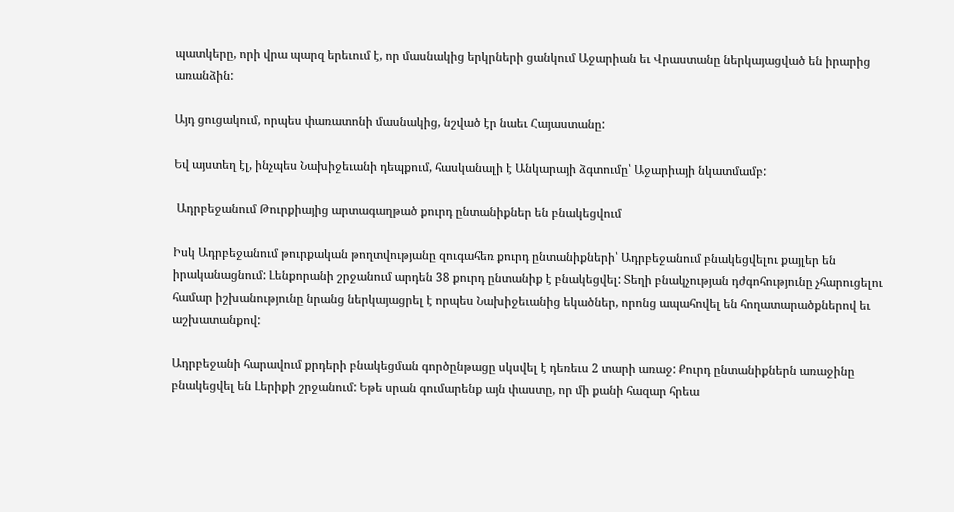պատկերը, որի վրա պարզ երեւում է, որ մասնակից երկրների ցանկում Աջարիան եւ Վրաստանը ներկայացված են իրարից առանձին:

Այդ ցուցակում, որպես փառատոնի մասնակից, նշված էր նաեւ Հայաստանը:

Եվ այստեղ էլ, ինչպես Նախիջեւանի դեպքում, հասկանալի է Անկարայի ձգտումը՝ Աջարիայի նկատմամբ:

 Ադրբեջանում Թուրքիայից արտագաղթած քուրդ ընտանիքներ են բնակեցվում

Իսկ Ադրբեջանում թուրքական թողտվությանը զուգահեռ քուրդ ընտանիքների՝ Ադրբեջանում բնակեցվելու քայլեր են իրականացնում: Լենքորանի շրջանում արդեն 38 քուրդ ընտանիք է բնակեցվել: Տեղի բնակչության դժգոհությունը չհարուցելու համար իշխանությունը նրանց ներկայացրել է որպես Նախիջեւանից եկածներ, որոնց ապահովել են հողատարածքներով եւ աշխատանքով:

Ադրբեջանի հարավում քրդերի բնակեցման գործընթացը սկսվել է դեռեւս 2 տարի առաջ: Քուրդ ընտանիքներն առաջինը բնակեցվել են Լերիքի շրջանում: Եթե սրան գումարենք այն փաստը, որ մի քանի հազար հրեա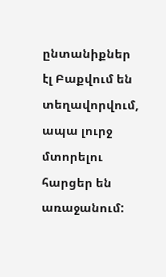ընտանիքներ էլ Բաքվում են տեղավորվում, ապա լուրջ մտորելու հարցեր են առաջանում: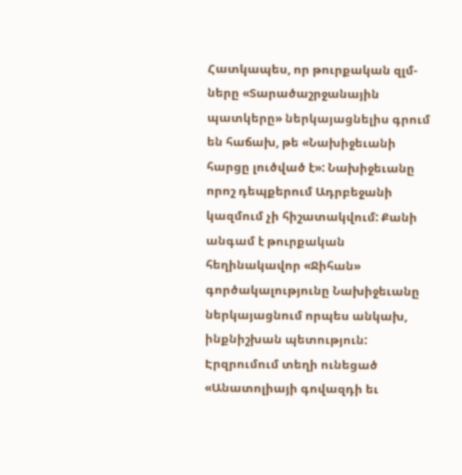Հատկապես, որ թուրքական զլմ-ները «Տարածաշրջանային պատկերը» ներկայացնելիս գրում են հաճախ, թե «Նախիջեւանի հարցը լուծված է»: Նախիջեւանը որոշ դեպքերում Ադրբեջանի կազմում չի հիշատակվում: Քանի անգամ է թուրքական հեղինակավոր «Ջիհան» գործակալությունը Նախիջեւանը ներկայացնում որպես անկախ, ինքնիշխան պետություն: Էրզրումում տեղի ունեցած «Անատոլիայի գովազդի եւ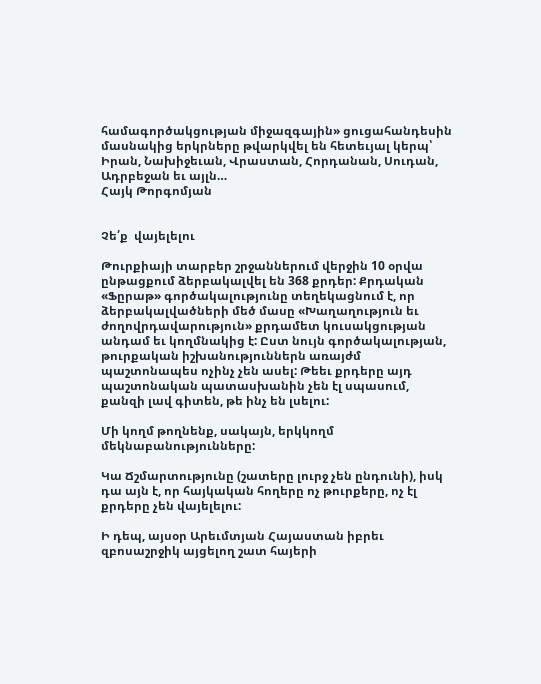համագործակցության միջազգային» ցուցահանդեսին մասնակից երկրները թվարկվել են հետեւյալ կերպ՝ Իրան, Նախիջեւան, Վրաստան, Հորդանան, Սուդան, Ադրբեջան եւ այլն…
Հայկ Թորգոմյան


Չե՛ք  վայելելու

Թուրքիայի տարբեր շրջաններում վերջին 10 օրվա ընթացքում ձերբակալվել են 368 քրդեր: Քրդական «Ֆըրաթ» գործակալությունը տեղեկացնում է, որ ձերբակալվածների մեծ մասը «Խաղաղություն եւ ժողովրդավարություն» քրդամետ կուսակցության անդամ եւ կողմնակից է: Ըստ նույն գործակալության, թուրքական իշխանություններն առայժմ պաշտոնապես ոչինչ չեն ասել: Թեեւ քրդերը այդ պաշտոնական պատասխանին չեն էլ սպասում, քանզի լավ գիտեն, թե ինչ են լսելու:

Մի կողմ թողնենք, սակայն, երկկողմ մեկնաբանությունները:

Կա Ճշմարտությունը (շատերը լուրջ չեն ընդունի), իսկ դա այն է, որ հայկական հողերը ոչ թուրքերը, ոչ էլ քրդերը չեն վայելելու:

Ի դեպ, այսօր Արեւմտյան Հայաստան իբրեւ զբոսաշրջիկ այցելող շատ հայերի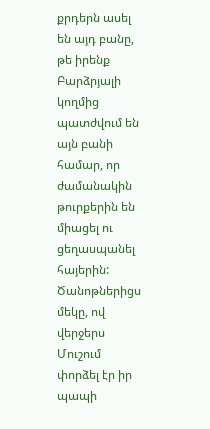քրդերն ասել են այդ բանը, թե իրենք  Բարձրյալի կողմից պատժվում են այն բանի համար, որ ժամանակին թուրքերին են միացել ու ցեղասպանել հայերին: Ծանոթներիցս մեկը, ով վերջերս Մուշում փորձել էր իր պապի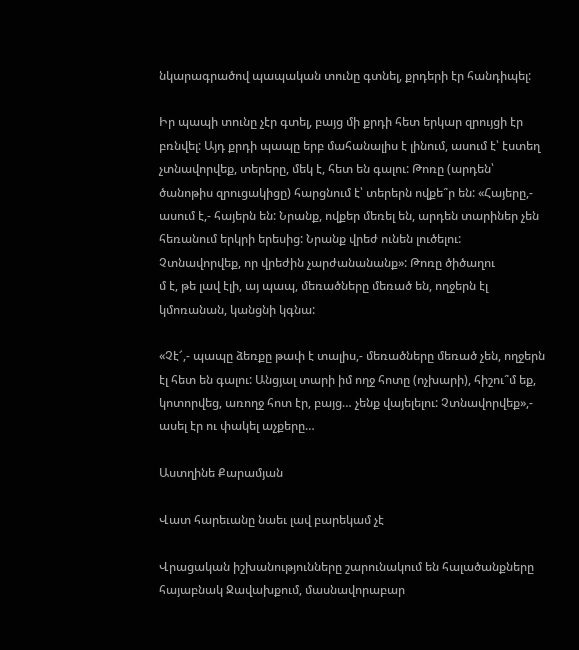նկարագրածով պապական տունը գտնել, քրդերի էր հանդիպել:

Իր պապի տունը չէր գտել, բայց մի քրդի հետ երկար զրույցի էր բռնվել: Այդ քրդի պապը երբ մահանալիս է լինում, ասում է՝ էստեղ չտնավորվեք, տերերը, մեկ է, հետ են գալու: Թոռը (արդեն՝ ծանոթիս զրուցակիցը) հարցնում է՝ տերերն ովքե՞ր են: «Հայերը,- ասում է,- հայերն են: Նրանք, ովքեր մեռել են, արդեն տարիներ չեն հեռանում երկրի երեսից: Նրանք վրեժ ունեն լուծելու: Չտնավորվեք, որ վրեժին չարժանանանք»: Թոռը ծիծաղու
մ է, թե լավ էլի, այ պապ, մեռածները մեռած են, ողջերն էլ կմոռանան, կանցնի կգնա:

«Չէ՜,- պապը ձեռքը թափ է տալիս,- մեռածները մեռած չեն, ողջերն էլ հետ են գալու: Անցյալ տարի իմ ողջ հոտը (ոչխարի), հիշու՞մ եք, կոտորվեց, առողջ հոտ էր, բայց… չենք վայելելու: Չտնավորվեք»,- ասել էր ու փակել աչքերը…

Աստղինե Քարամյան

Վատ հարեւանը նաեւ լավ բարեկամ չէ

Վրացական իշխանությունները շարունակում են հալածանքները հայաբնակ Ջավախքում, մասնավորաբար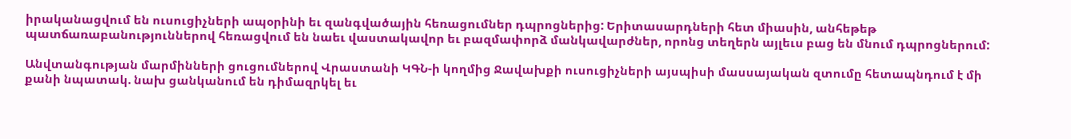իրականացվում են ուսուցիչների ապօրինի եւ զանգվածային հեռացումներ դպրոցներից: Երիտասարդների հետ միասին, անհեթեթ պատճառաբանություններով հեռացվում են նաեւ վաստակավոր եւ բազմափորձ մանկավարժներ, որոնց տեղերն այլեւս բաց են մնում դպրոցներում:

Անվտանգության մարմինների ցուցումներով Վրաստանի ԿԳՆ-ի կողմից Ջավախքի ուսուցիչների այսպիսի մասսայական զտումը հետապնդում է մի քանի նպատակ. նախ ցանկանում են դիմազրկել եւ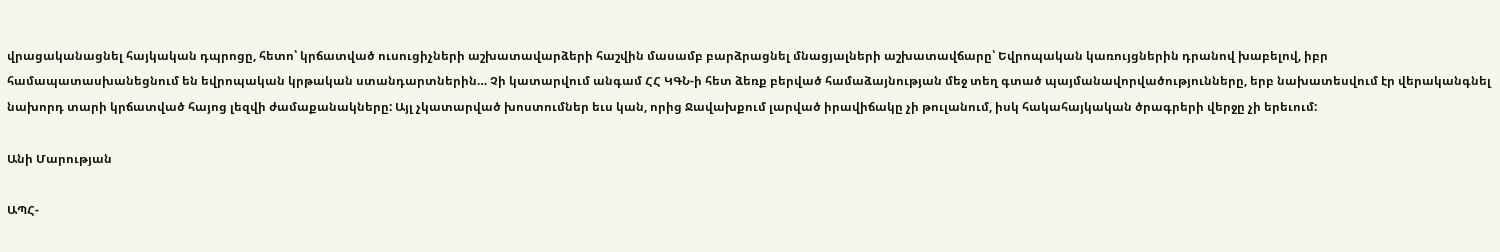վրացականացնել հայկական դպրոցը, հետո՝ կրճատված ուսուցիչների աշխատավարձերի հաշվին մասամբ բարձրացնել մնացյալների աշխատավճարը՝ Եվրոպական կառույցներին դրանով խաբելով, իբր համապատասխանեցնում են եվրոպական կրթական ստանդարտներին… Չի կատարվում անգամ ՀՀ ԿԳՆ-ի հետ ձեռք բերված համաձայնության մեջ տեղ գտած պայմանավորվածությունները, երբ նախատեսվում էր վերականգնել նախորդ տարի կրճատված հայոց լեզվի ժամաքանակները: Այլ չկատարված խոստումներ եւս կան, որից Ջավախքում լարված իրավիճակը չի թուլանում, իսկ հակահայկական ծրագրերի վերջը չի երեւում:

Անի Մարության

ԱՊՀ-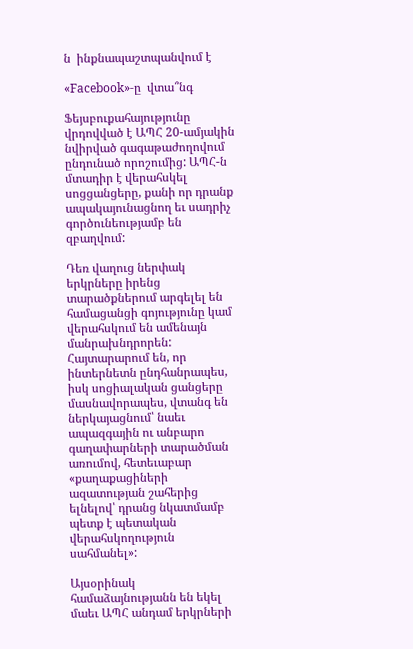ն  ինքնապաշտպանվում է

«Facebook»-ը  վտա՞նգ

Ֆեյսբուքահայությունը վրդովված է ԱՊՀ 20-ամյակին նվիրված գագաթաժողովում ընդունած որոշումից: ԱՊՀ-ն մտադիր է վերահսկել սոցցանցերը, քանի որ դրանք ապակայունացնող եւ սադրիչ գործունեությամբ են զբաղվում:

Դեռ վաղուց ներփակ երկրները իրենց տարածքներում արգելել են համացանցի գոյությունը կամ վերահսկում են ամենայն մանրախնդրորեն: Հայտարարում են, որ ինտերնետն ընդհանրապես, իսկ սոցիալական ցանցերը մասնավորապես, վտանգ են ներկայացնում՝ նաեւ ապազգային ու անբարո գաղափարների տարածման առումով, հետեւաբար «քաղաքացիների ազատության շահերից ելնելով՝ դրանց նկատմամբ պետք է պետական վերահսկողություն սահմանել»:

Այսօրինակ համաձայնությանն են եկել մաեւ ԱՊՀ անդամ երկրների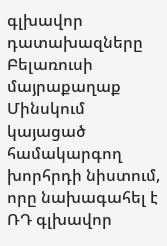գլխավոր դատախազները Բելառուսի մայրաքաղաք Մինսկում կայացած համակարգող խորհրդի նիստում, որը նախագահել է ՌԴ գլխավոր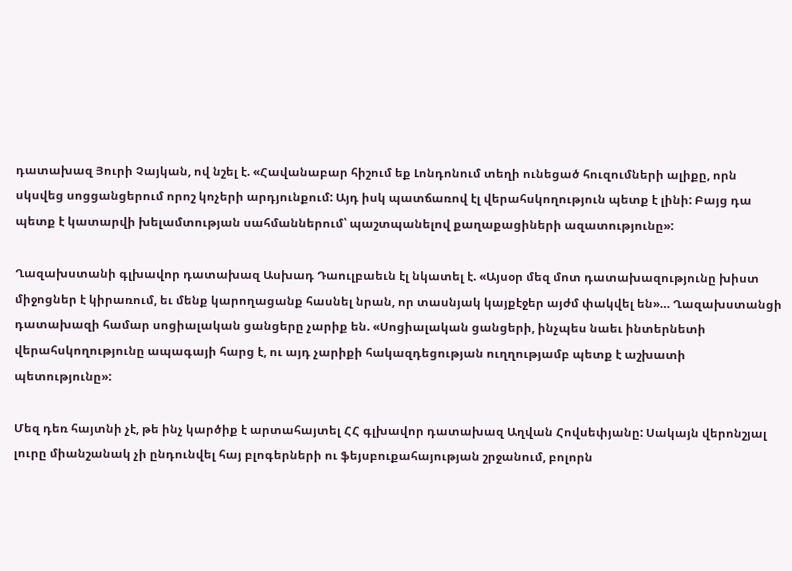դատախազ Յուրի Չայկան, ով նշել է. «Հավանաբար հիշում եք Լոնդոնում տեղի ունեցած հուզումների ալիքը, որն սկսվեց սոցցանցերում որոշ կոչերի արդյունքում: Այդ իսկ պատճառով էլ վերահսկողություն պետք է լինի: Բայց դա պետք է կատարվի խելամտության սահմաններում՝ պաշտպանելով քաղաքացիների ազատությունը»:

Ղազախստանի գլխավոր դատախազ Ասխադ Դաուլբաեւն էլ նկատել է. «Այսօր մեզ մոտ դատախազությունը խիստ միջոցներ է կիրառում, եւ մենք կարողացանք հասնել նրան, որ տասնյակ կայքէջեր այժմ փակվել են»… Ղազախստանցի դատախազի համար սոցիալական ցանցերը չարիք են. «Սոցիալական ցանցերի, ինչպես նաեւ ինտերնետի վերահսկողությունը ապագայի հարց է, ու այդ չարիքի հակազդեցության ուղղությամբ պետք է աշխատի պետությունը»:

Մեզ դեռ հայտնի չէ, թե ինչ կարծիք է արտահայտել ՀՀ գլխավոր դատախազ Աղվան Հովսեփյանը: Սակայն վերոնշյալ լուրը միանշանակ չի ընդունվել հայ բլոգերների ու ֆեյսբուքահայության շրջանում, բոլորն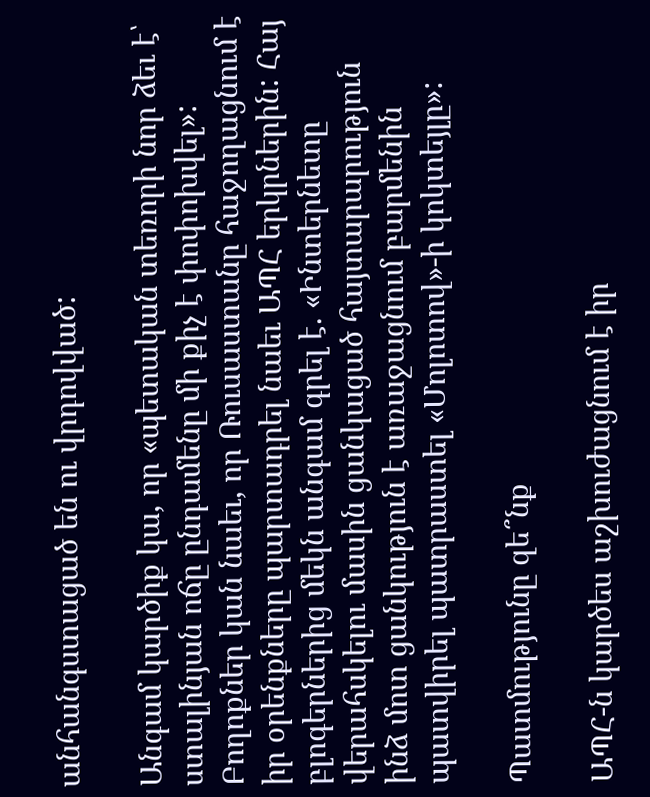անհանգստացած են ու վրդովված:

Անգամ կարծիք կա, որ «պետական տեռորի նոր ձեւ է՝ ստալինյան ոճը ընդամենը մի քիչ է փոփոխվել»: Բողոքներ կան նաեւ, որ Ռուսաստանը հաջողացնում է իր օրենքները պարտադրել նաեւ ԱՊՀ երկրներին: Հայ բլոգերներից մեկն անգամ գրել է. «Ինտերնետը վերահսկելու մասին ցանկացած հայտարարություն ինձ մոտ ցանկություն է առաջացնում բարմենին պատվիրել պատրաստել «Մոլոտով»-ի կոկտեյլը»:

Պատմությունը զե՞նք

ԱՊՀ-ն կարծես աշխուժացնում է իր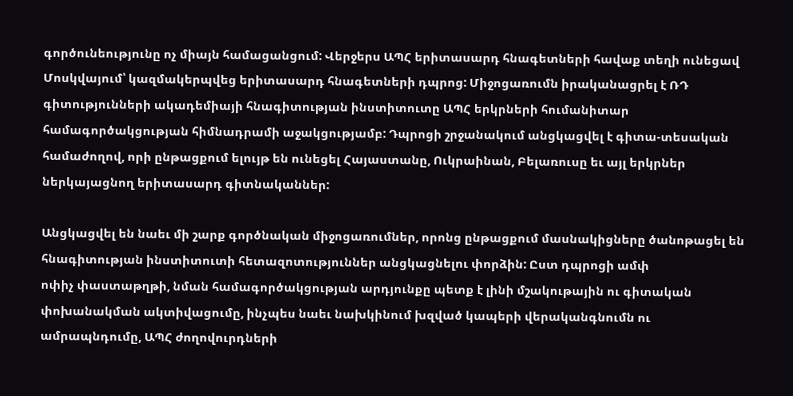գործունեությունը ոչ միայն համացանցում: Վերջերս ԱՊՀ երիտասարդ հնագետների հավաք տեղի ունեցավ Մոսկվայում՝ կազմակերպվեց երիտասարդ հնագետների դպրոց: Միջոցառումն իրականացրել է ՌԴ գիտությունների ակադեմիայի հնագիտության ինստիտուտը ԱՊՀ երկրների հումանիտար համագործակցության հիմնադրամի աջակցությամբ: Դպրոցի շրջանակում անցկացվել է գիտա-տեսական համաժողով, որի ընթացքում ելույթ են ունեցել Հայաստանը, Ուկրաինան, Բելառուսը եւ այլ երկրներ ներկայացնող երիտասարդ գիտնականներ:

Անցկացվել են նաեւ մի շարք գործնական միջոցառումներ, որոնց ընթացքում մասնակիցները ծանոթացել են հնագիտության ինստիտուտի հետազոտություններ անցկացնելու փորձին: Ըստ դպրոցի ամփ
ոփիչ փաստաթղթի, նման համագործակցության արդյունքը պետք է լինի մշակութային ու գիտական փոխանակման ակտիվացումը, ինչպես նաեւ նախկինում խզված կապերի վերականգնումն ու ամրապնդումը, ԱՊՀ ժողովուրդների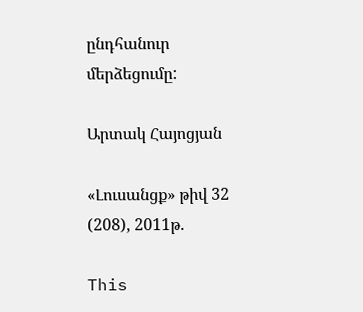ընդհանուր մերձեցումը:

Արտակ Հայոցյան

«Լուսանցք» թիվ 32 (208), 2011թ.

This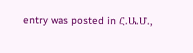entry was posted in Հ.Ա.Մ.,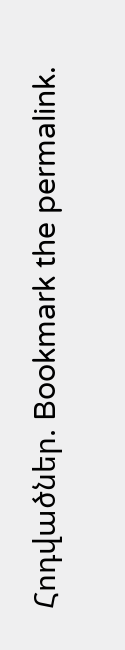Հոդվածներ. Bookmark the permalink.